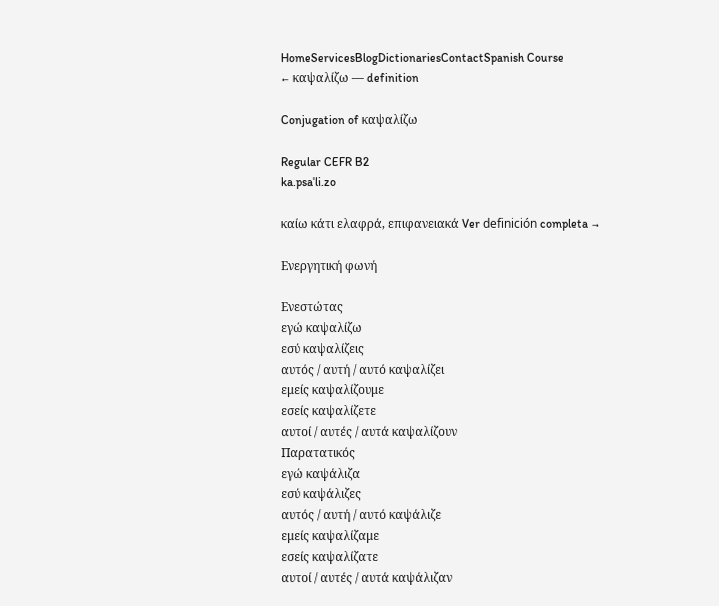HomeServicesBlogDictionariesContactSpanish Course
← καψαλίζω — definition

Conjugation of καψαλίζω

Regular CEFR B2
ka.psaˈli.zo

καίω κάτι ελαφρά, επιφανειακά Ver definición completa →

Ενεργητική φωνή

Ενεστώτας
εγώ καψαλίζω
εσύ καψαλίζεις
αυτός / αυτή / αυτό καψαλίζει
εμείς καψαλίζουμε
εσείς καψαλίζετε
αυτοί / αυτές / αυτά καψαλίζουν
Παρατατικός
εγώ καψάλιζα
εσύ καψάλιζες
αυτός / αυτή / αυτό καψάλιζε
εμείς καψαλίζαμε
εσείς καψαλίζατε
αυτοί / αυτές / αυτά καψάλιζαν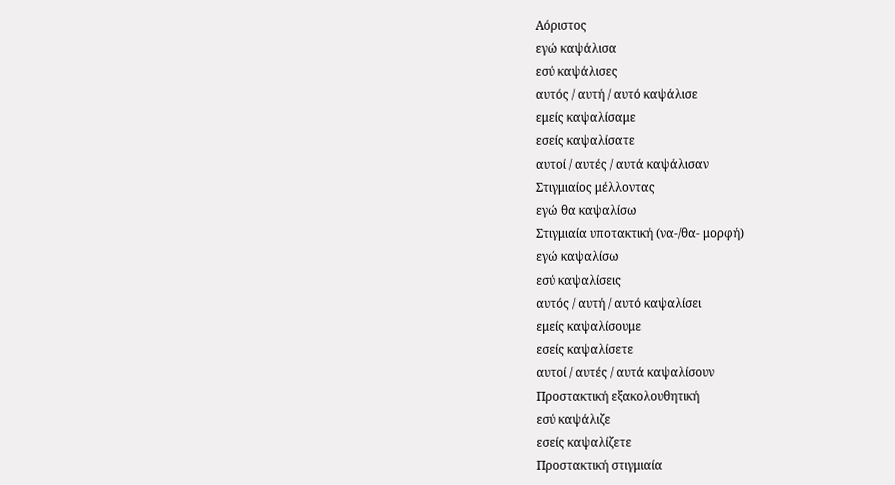Αόριστος
εγώ καψάλισα
εσύ καψάλισες
αυτός / αυτή / αυτό καψάλισε
εμείς καψαλίσαμε
εσείς καψαλίσατε
αυτοί / αυτές / αυτά καψάλισαν
Στιγμιαίος μέλλοντας
εγώ θα καψαλίσω
Στιγμιαία υποτακτική (να-/θα- μορφή)
εγώ καψαλίσω
εσύ καψαλίσεις
αυτός / αυτή / αυτό καψαλίσει
εμείς καψαλίσουμε
εσείς καψαλίσετε
αυτοί / αυτές / αυτά καψαλίσουν
Προστακτική εξακολουθητική
εσύ καψάλιζε
εσείς καψαλίζετε
Προστακτική στιγμιαία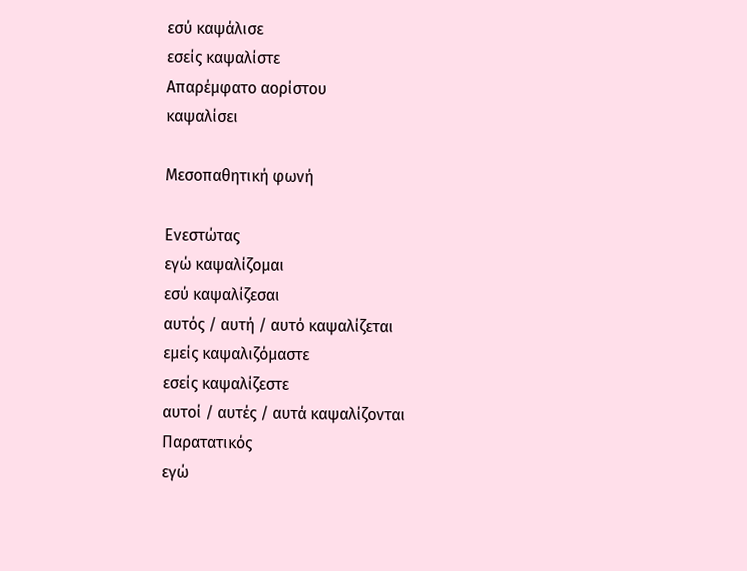εσύ καψάλισε
εσείς καψαλίστε
Απαρέμφατο αορίστου
καψαλίσει

Μεσοπαθητική φωνή

Ενεστώτας
εγώ καψαλίζομαι
εσύ καψαλίζεσαι
αυτός / αυτή / αυτό καψαλίζεται
εμείς καψαλιζόμαστε
εσείς καψαλίζεστε
αυτοί / αυτές / αυτά καψαλίζονται
Παρατατικός
εγώ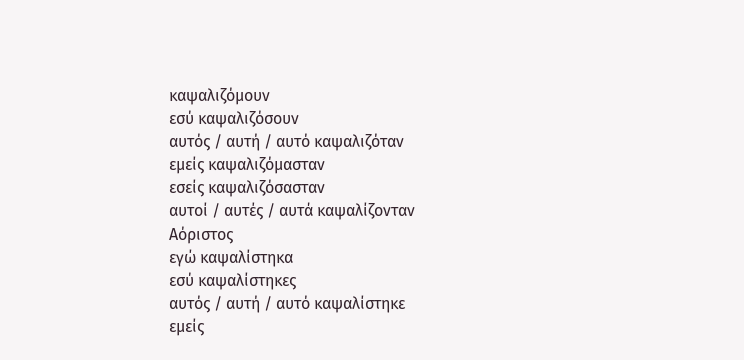καψαλιζόμουν
εσύ καψαλιζόσουν
αυτός / αυτή / αυτό καψαλιζόταν
εμείς καψαλιζόμασταν
εσείς καψαλιζόσασταν
αυτοί / αυτές / αυτά καψαλίζονταν
Αόριστος
εγώ καψαλίστηκα
εσύ καψαλίστηκες
αυτός / αυτή / αυτό καψαλίστηκε
εμείς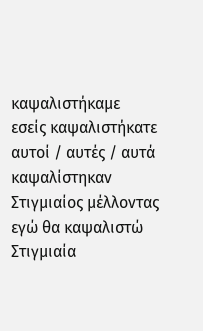καψαλιστήκαμε
εσείς καψαλιστήκατε
αυτοί / αυτές / αυτά καψαλίστηκαν
Στιγμιαίος μέλλοντας
εγώ θα καψαλιστώ
Στιγμιαία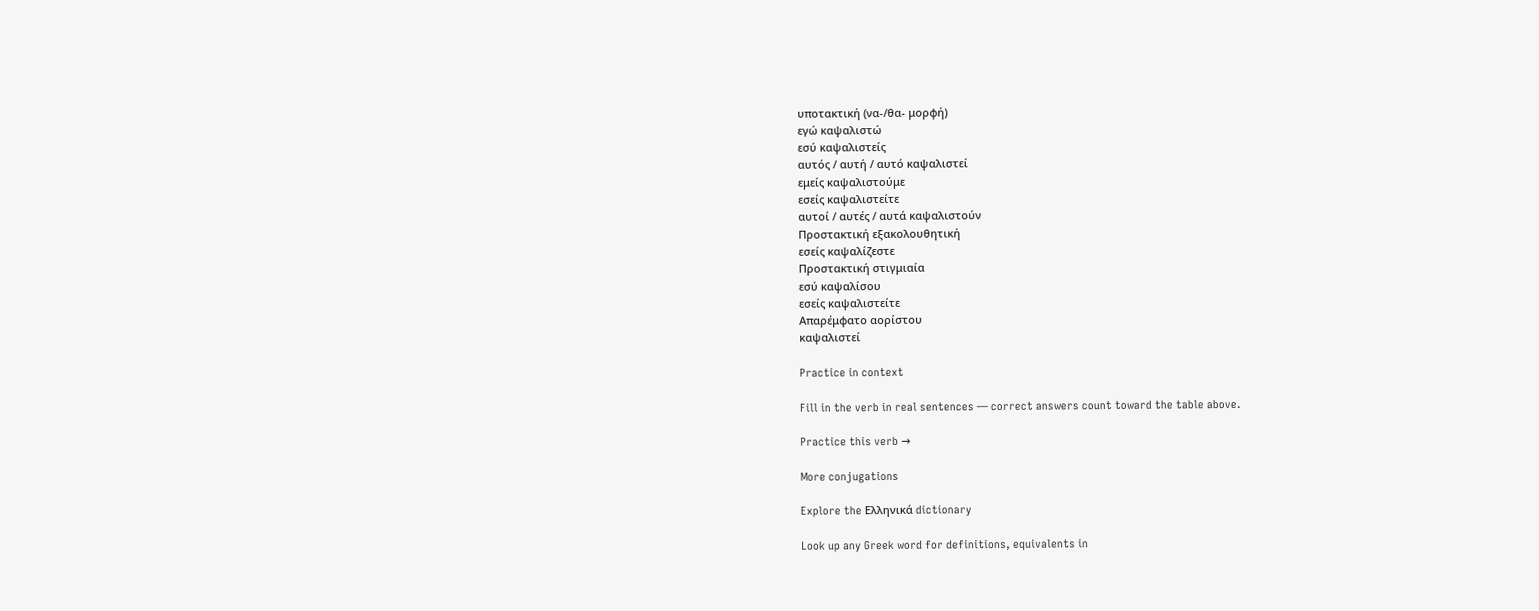υποτακτική (να-/θα- μορφή)
εγώ καψαλιστώ
εσύ καψαλιστείς
αυτός / αυτή / αυτό καψαλιστεί
εμείς καψαλιστούμε
εσείς καψαλιστείτε
αυτοί / αυτές / αυτά καψαλιστούν
Προστακτική εξακολουθητική
εσείς καψαλίζεστε
Προστακτική στιγμιαία
εσύ καψαλίσου
εσείς καψαλιστείτε
Απαρέμφατο αορίστου
καψαλιστεί

Practice in context

Fill in the verb in real sentences — correct answers count toward the table above.

Practice this verb →

More conjugations

Explore the Ελληνικά dictionary

Look up any Greek word for definitions, equivalents in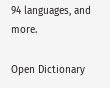94 languages, and more.

Open Dictionary